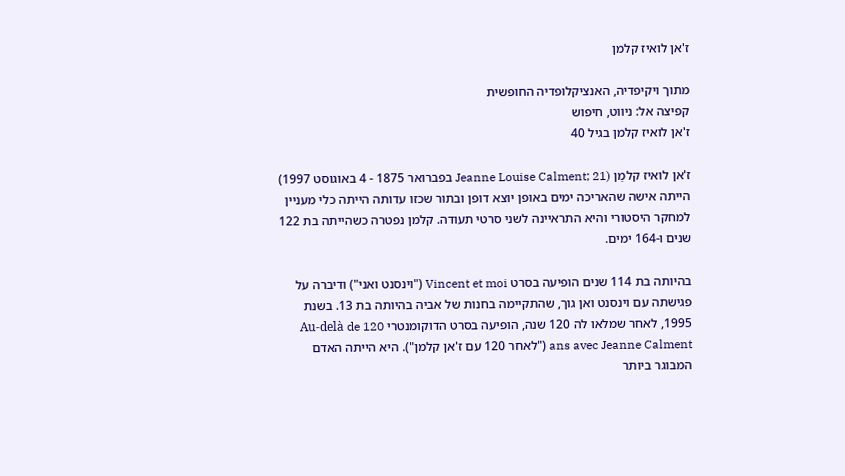ז'אן לואיז קלמן

מתוך ויקיפדיה, האנציקלופדיה החופשית
קפיצה אל: ניווט, חיפוש
ז'אן לואיז קלמן בגיל 40

ז'אן לואיז קלמַן (Jeanne Louise Calment; 21 בפברואר 1875 - 4 באוגוסט 1997) הייתה אישה שהאריכה ימים באופן יוצא דופן ובתור שכזו עדותה הייתה כלי מעניין למחקר היסטורי והיא התראיינה לשני סרטי תעודה. קלמן נפטרה כשהייתה בת 122 שנים ו-164 ימים.

בהיותה בת 114 שנים הופיעה בסרט Vincent et moi ("וינסנט ואני") ודיברה על פגישתה עם וינסנט ואן גוך, שהתקיימה בחנות של אביה בהיותה בת 13. בשנת 1995, לאחר שמלאו לה 120 שנה, הופיעה בסרט הדוקומנטרי Au-delà de 120 ans avec Jeanne Calment ("לאחר 120 עם ז'אן קלמן"). היא הייתה האדם המבוגר ביותר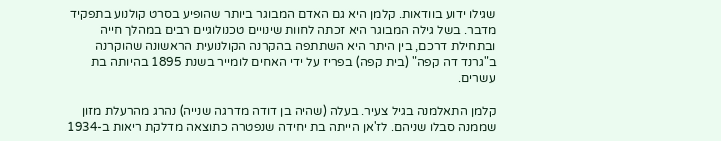שגילו ידוע בוודאות. קלמן היא גם האדם המבוגר ביותר שהופיע בסרט קולנוע בתפקיד מדבר. בשל גילה המבוגר היא זכתה לחוות שינויים טכנולוגיים רבים במהלך חייה ובתחילת דרכם, בין היתר היא השתתפה בהקרנה הקולנועית הראשונה שהוקרנה ב"גרנד דה קפה" (בית קפה) בפריז על ידי האחים לומייר בשנת 1895 בהיותה בת עשרים.

קלמן התאלמנה בגיל צעיר. בעלה (שהיה בן דודה מדרגה שנייה) נהרג מהרעלת מזון שממנה סבלו שניהם. לז'אן הייתה בת יחידה שנפטרה כתוצאה מדלקת ריאות ב-1934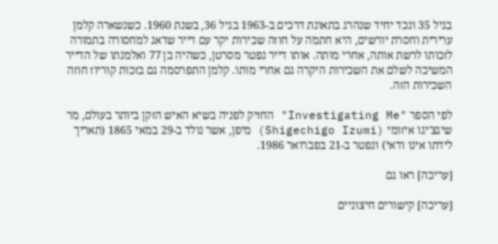בגיל 35 ונכד יחיד שנהרג בתאונת דרכים ב-1963 בגיל 36, בשנת 1960. כשנשארה קלמן ערירית וחסרת יורשים, היא חתמה על חוזה שכירות יקר עם דייר שדאג למחסורה בתמורה לזכותו לרשת אותה, אחרי מותה. אותו דייר נפטר מסרטן, כשהיה בן 77 ואלמנתו של הדייר המשיכה לשלם את השכירות היקרה גם אחרי מותו. קלמן התפרסמה גם בזכות קוריוז חוזה השכירות הזה.

לפי הספר "Investigating Me" החזיק לפניה בשיא האיש הזקן ביותר בעולם, מר שיגצ'יגו איזומי (Shigechigo Izumi) מיפן, אשר נולד ב-29 במאי 1865 (תאריך לידתו אינו ודאי) ונפטר ב-21 בפברואר 1986.

[עריכה] ראו גם

[עריכה] קישורים חיצוניים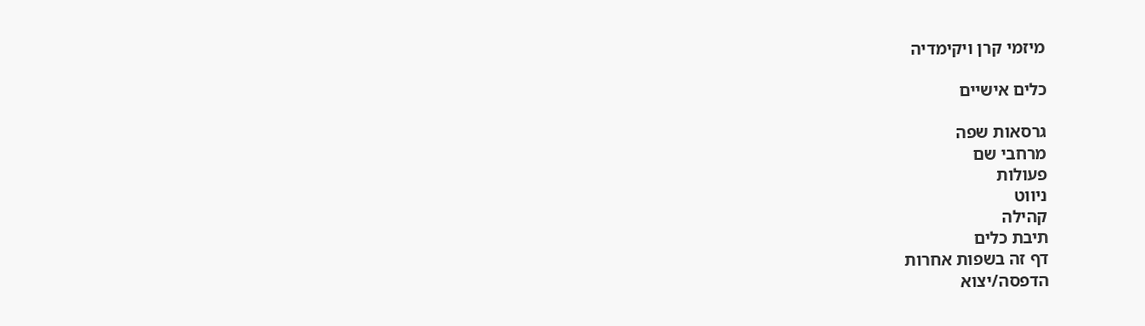מיזמי קרן ויקימדיה

כלים אישיים

גרסאות שפה
מרחבי שם
פעולות
ניווט
קהילה
תיבת כלים
דף זה בשפות אחרות
הדפסה/יצוא